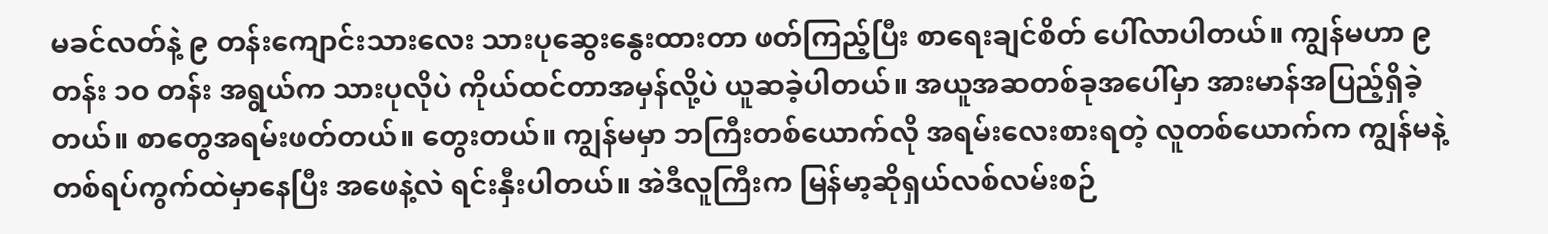မခင်လတ်နဲ့ ၉ တန်းကျောင်းသားလေး သားပုဆွေးနွေးထားတာ ဖတ်ကြည့်ပြီး စာရေးချင်စိတ် ပေါ်လာပါတယ်။ ကျွန်မဟာ ၉ တန်း ၁ဝ တန်း အရွယ်က သားပုလိုပဲ ကိုယ်ထင်တာအမှန်လို့ပဲ ယူဆခဲ့ပါတယ်။ အယူအဆတစ်ခုအပေါ်မှာ အားမာန်အပြည့်ရှိခဲ့တယ်။ စာတွေအရမ်းဖတ်တယ်။ တွေးတယ်။ ကျွန်မမှာ ဘကြီးတစ်ယောက်လို အရမ်းလေးစားရတဲ့ လူတစ်ယောက်က ကျွန်မနဲ့တစ်ရပ်ကွက်ထဲမှာနေပြီး အဖေနဲ့လဲ ရင်းနှီးပါတယ်။ အဲဒီလူကြီးက မြန်မာ့ဆိုရှယ်လစ်လမ်းစဉ်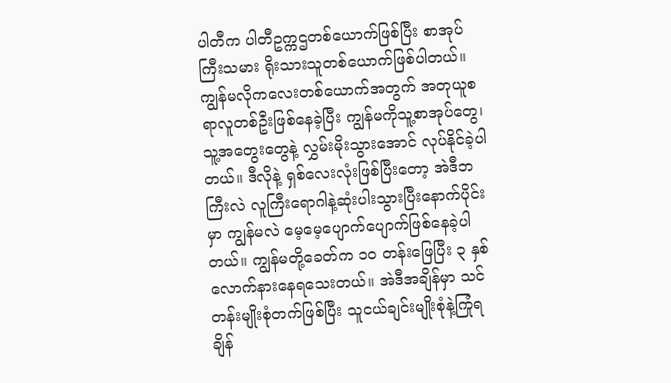ပါတီက ပါတီဥက္ကဌတစ်ယောက်ဖြစ်ပြီး စာအုပ်ကြီးသမား ရိုးသားသူတစ်ယောက်ဖြစ်ပါတယ်။ ကျွန်မလိုကလေးတစ်ယောက်အတွက် အတုယူစရာလူတစ်ဦးဖြစ်နေခဲ့ပြီး ကျွန်မကိုသူ့စာအုပ်တွေ၊ သူ့အတွေးတွေနဲ့ လွှမ်းမိုးသွားအောင် လုပ်နိုင်ခဲ့ပါတယ်။ ဒီလိုနဲ့ ရှစ်လေးလုံးဖြစ်ပြီးတော့ အဲဒီဘကြီးလဲ လူကြီးရောဂါနဲ့ဆုံးပါးသွားပြီးနောက်ပိုင်းမှာ ကျွန်မလဲ မေ့မေ့ပျောက်ပျောက်ဖြစ်နေခဲ့ပါတယ်။ ကျွန်မတို့ခေတ်က ၁ဝ တန်းဖြေပြီး ၃ နှစ်လောက်နားနေရသေးတယ်။ အဲဒီအချိန်မှာ သင်တန်းမျိုးစုံတက်ဖြစ်ပြီး သူငယ်ချင်းမျိုးစုံနဲ့ကြုံရချိန်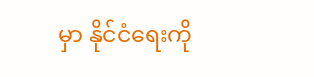မှာ နိုင်ငံရေးကို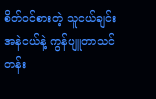စိတ်ဝင်စားတဲ့ သူငယ်ချင်းအနဲငယ်နဲ့ ကွန်ပျူတာသင်တန်း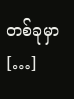တစ်ခုမှာ […]